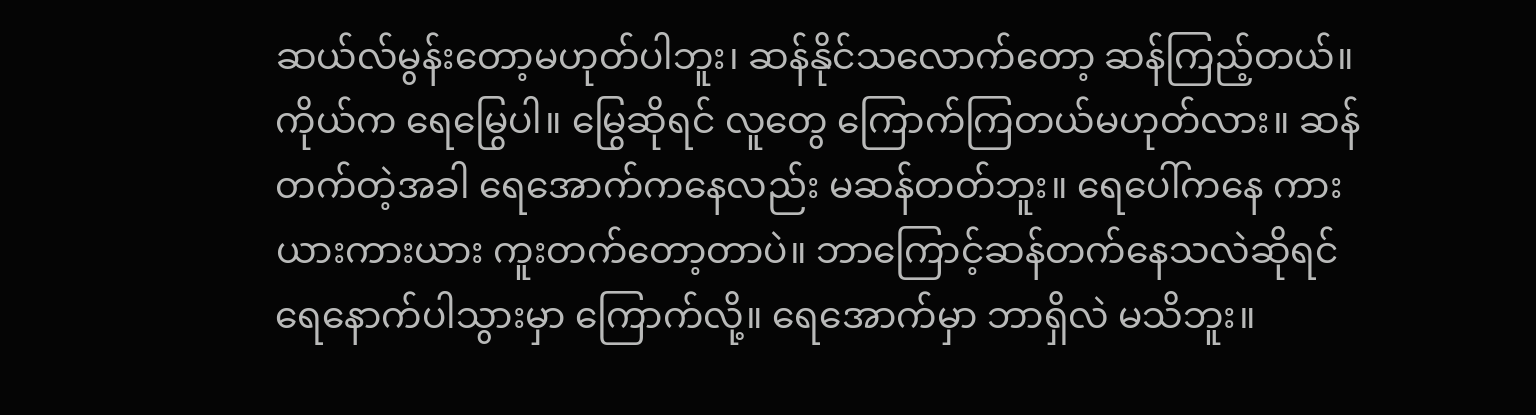ဆယ်လ်မွန်းတော့မဟုတ်ပါဘူး၊ ဆန်နိုင်သလောက်တော့ ဆန်ကြည့်တယ်။ ကိုယ်က ရေမြွေပါ။ မြွေဆိုရင် လူတွေ ကြောက်ကြတယ်မဟုတ်လား။ ဆန်တက်တဲ့အခါ ရေအောက်ကနေလည်း မဆန်တတ်ဘူး။ ရေပေါ်ကနေ ကားယားကားယား ကူးတက်တော့တာပဲ။ ဘာကြောင့်ဆန်တက်နေသလဲဆိုရင် ရေနောက်ပါသွားမှာ ကြောက်လို့။ ရေအောက်မှာ ဘာရှိလဲ မသိဘူး။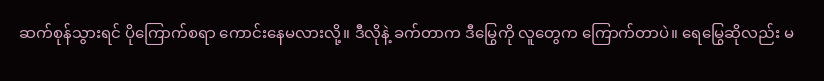ဆက်စုန်သွားရင် ပိုကြောက်စရာ ကောင်းနေမလားလို့။ ဒီလိုနဲ့ ခက်တာက ဒီမြွေကို လူတွေက ကြောက်တာပဲ။ ရေမြွေဆိုလည်း မ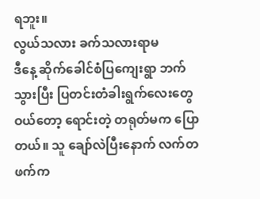ရဘူး။
လွယ်သလား ခက်သလားရာမ
ဒီနေ့ ဆိုက်ခေါင်စံပြကျေးရွာ ဘက်သွားပြီး ပြတင်းတံခါးရွက်လေးတွေ ဝယ်တော့ ရောင်းတဲ့ တရုတ်မက ပြောတယ်။ သူ ချော်လဲပြီးနောက် လက်တဖက်က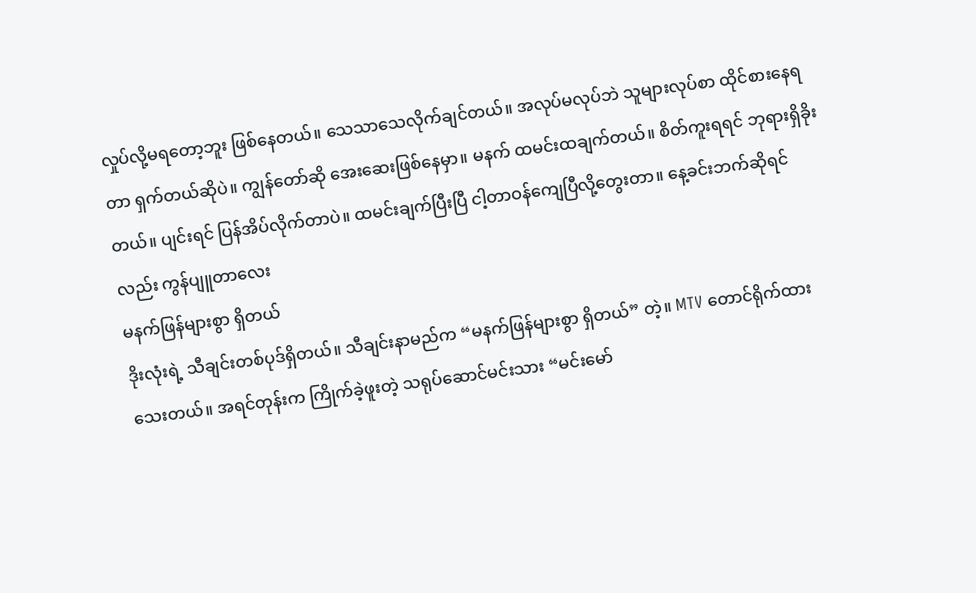လှုပ်လို့မရတော့ဘူး ဖြစ်နေတယ်။ သေသာသေလိုက်ချင်တယ်။ အလုပ်မလုပ်ဘဲ သူများလုပ်စာ ထိုင်စားနေရတာ ရှက်တယ်ဆိုပဲ။ ကျွန်တော်ဆို အေးဆေးဖြစ်နေမှာ။ မနက် ထမင်းထချက်တယ်။ စိတ်ကူးရရင် ဘုရားရှိခိုးတယ်။ ပျင်းရင် ပြန်အိပ်လိုက်တာပဲ။ ထမင်းချက်ပြီးပြီ ငါ့တာဝန်ကျေပြီလို့တွေးတာ။ နေ့ခင်းဘက်ဆိုရင်လည်း ကွန်ပျူတာလေး
မနက်ဖြန်များစွာ ရှိတယ်
ဒိုးလုံးရဲ့ သီချင်းတစ်ပုဒ်ရှိတယ်။ သီချင်းနာမည်က “မနက်ဖြန်များစွာ ရှိတယ်” တဲ့။ MTV တောင်ရိုက်ထားသေးတယ်။ အရင်တုန်းက ကြိုက်ခဲ့ဖူးတဲ့ သရုပ်ဆောင်မင်းသား “မင်းမော်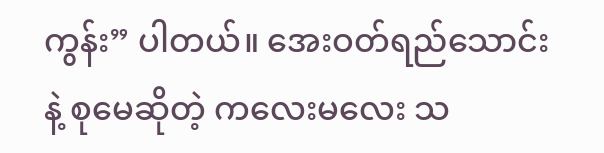ကွန်း” ပါတယ်။ အေးဝတ်ရည်သောင်းနဲ့ စုမေဆိုတဲ့ ကလေးမလေး သ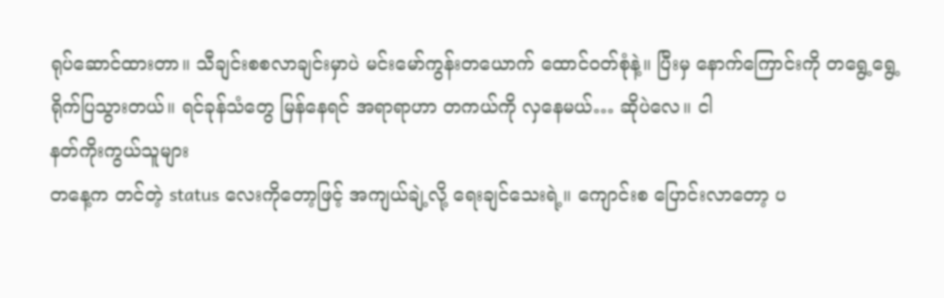ရုပ်ဆောင်ထားတာ။ သီချင်းစစလာချင်းမှာပဲ မင်းမော်ကွန်းတယောက် ထောင်ဝတ်စုံနဲ့။ ပြီးမှ နောက်ကြောင်းကို တရွေ့ရွေ့ရိုက်ပြသွားတယ်။ ရင်ခုန်သံတွေ မြန်နေရင် အရာရာဟာ တကယ်ကို လှနေမယ်… ဆိုပဲလေ။ ငါ
နတ်ကိုးကွယ်သူများ
တနေ့က တင်တဲ့ status လေးကိုတော့ဖြင့် အကျယ်ချဲ့လို့ ရေးချင်သေးရဲ့။ ကျောင်းစ ပြောင်းလာတော့ ပ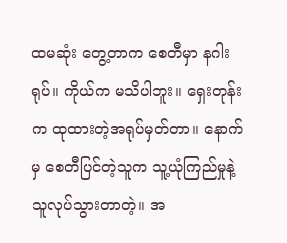ထမဆုံး တွေ့တာက စေတီမှာ နဂါးရုပ်။ ကိုယ်က မသိပါဘူး။ ရှေးတုန်းက ထုထားတဲ့အရုပ်မှတ်တာ။ နောက်မှ စေတီပြင်တဲ့သူက သူ့ယုံကြည်မှုနဲ့ သူလုပ်သွားတာတဲ့။ အ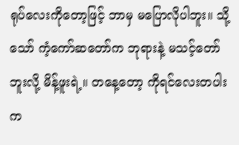ရုပ်လေးကိုတော့ဖြင့် ဘာမှ မပြောလိုပါဘူး။ သို့သော် ကံ့ကော်ဆတော်က ဘုရားနဲ့ မသင့်တော်ဘူးလို့ မိန့်ဖူးရဲ့။ တနေ့တော့ ကိုရင်လေးတပါးက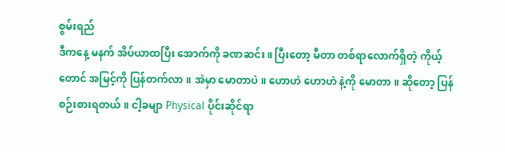စွမ်းရည်
ဒီကနေ့ မနက် အိပ်ယာထပြီး အောက်ကို ခဏဆင်း။ ပြီးတော့ မီတာ တစ်ရာလောက်ရှိတဲ့ ကိုယ့်တောင် အမြင့်ကို ပြန်တက်လာ။ အဲမှာ မောတာပဲ။ ဟောဟဲ ဟောဟဲ နဲ့ကို မောတာ။ ဆိုတော့ ပြန်စဉ်းစားရတယ်။ ငါ့ခမျာ Physical ပိုင်းဆိုင်ရာ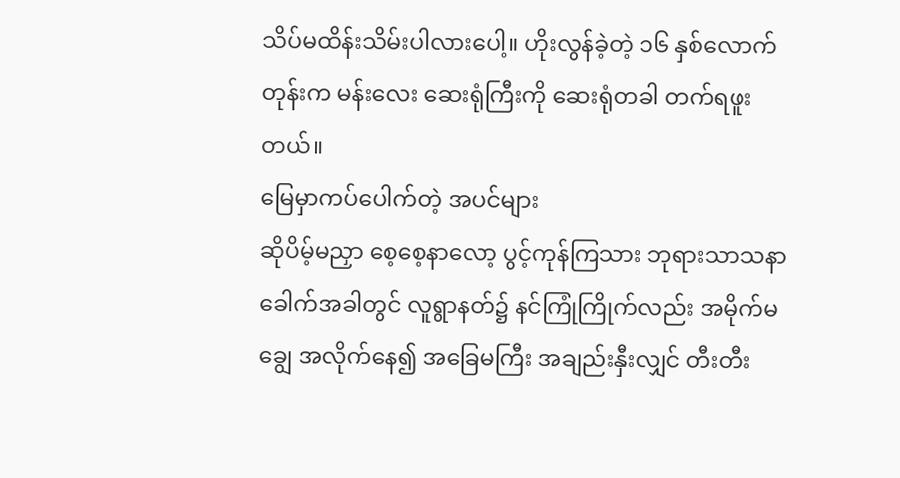သိပ်မထိန်းသိမ်းပါလားပေါ့။ ဟိုးလွန်ခဲ့တဲ့ ၁၆ နှစ်လောက်တုန်းက မန်းလေး ဆေးရုံကြီးကို ဆေးရုံတခါ တက်ရဖူးတယ်။
မြေမှာကပ်ပေါက်တဲ့ အပင်များ
ဆိုပိမ့်မညှာ စေ့စေ့နာလော့ ပွင့်ကုန်ကြသား ဘုရားသာသနာ ခေါက်အခါတွင် လူရွာနတ်၌ နင်ကြုံကြိုက်လည်း အမိုက်မချွေ အလိုက်နေ၍ အခြေမကြီး အချည်းနှီးလျှင် တီးတီး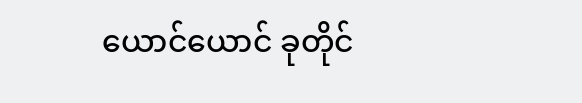ယောင်ယောင် ခုတိုင်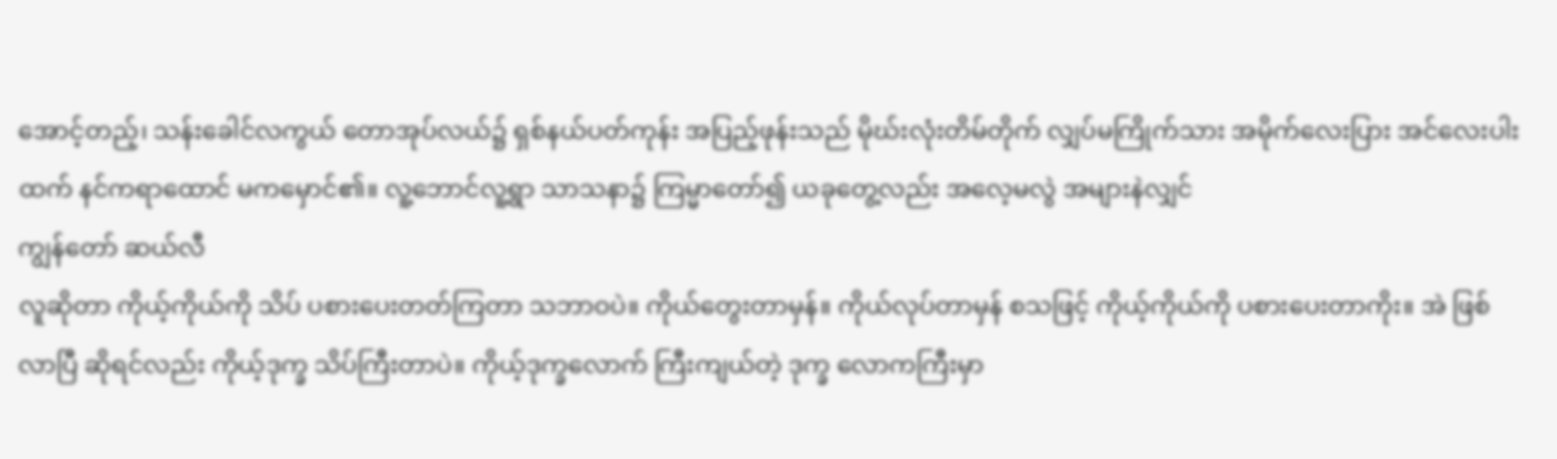အောင့်တည့်၊ သန်းခေါင်လကွယ် တောအုပ်လယ်၌ ရှစ်နယ်ပတ်ကုန်း အပြည့်ဖုန်းသည် မိုဃ်းလုံးတိမ်တိုက် လျှပ်မကြိုက်သား အမိုက်လေးပြား အင်လေးပါးထက် နင်ကရာထောင် မကမှောင်၏။ လူ့ဘောင်လူ့ရွာ သာသနာ၌ ကြမ္မာတော်၍ ယခုတွေ့လည်း အလေ့မလွဲ အများနဲလျှင်
ကျွန်တော် ဆယ်လီ
လူဆိုတာ ကိုယ့်ကိုယ်ကို သိပ် ပစားပေးတတ်ကြတာ သဘာဝပဲ။ ကိုယ်တွေးတာမှန်။ ကိုယ်လုပ်တာမှန် စသဖြင့် ကိုယ့်ကိုယ်ကို ပစားပေးတာကိုး။ အဲ ဖြစ်လာပြီ ဆိုရင်လည်း ကိုယ့်ဒုက္ခ သိပ်ကြီးတာပဲ။ ကိုယ့်ဒုက္ခလောက် ကြီးကျယ်တဲ့ ဒုက္ခ လောကကြီးမှာ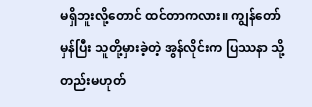မရှိဘူးလို့တောင် ထင်တာကလား။ ကျွန်တော်မှန်ပြီး သူတို့မှားခဲ့တဲ့ အွန်လိုင်းက ပြဿနာ သို့တည်းမဟုတ်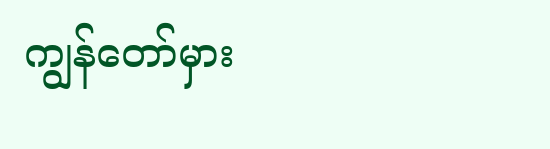ကျွန်တော်မှား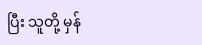ပြီး သူတို့ မှန်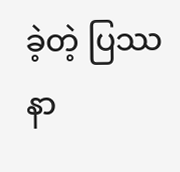ခဲ့တဲ့ ပြဿနာ